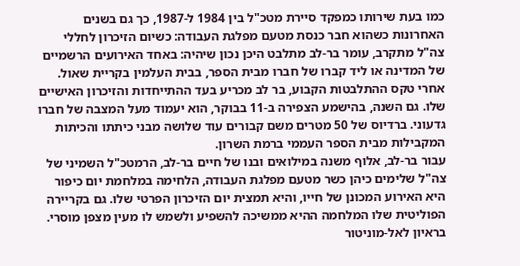כמו בעת שירותו כמפקד סיירת מטכ"ל בין 1984 ל-1987, כך גם בשנים האחרונות כשהוא חבר כנסת מטעם מפלגת העבודה: כשיום הזיכרון לחללי צה"ל מתקרב, עומר בר-לב מתלבט היכן נכון שיהיה: באחד האירועים הרשמיים של המדינה או ליד קברו של חברו מבית הספר, בבית העלמין בקריית שאול. אחרי טקס ההתלבטות הקבוע, בר לב מכריע בעד ההתייחדות והזיכרון האישיים שלו. גם השנה, בהישמע הצפירה ב-11 בבוקר, הוא יעמוד מעל המצבה של חברו גדעוני. ברדיוס של 50 מטרים משם קבורים עוד שלושה מבני כיתתו והכיתות המקבילות מבית הספר העממי ברמת השרון.
עבור בר-לב, אלוף משנה במילואים ובנו של חיים בר-לב, הרמטכ"ל השמיני של צה"ל שלימים כיהן כשר מטעם מפלגת העבודה, הלחימה במלחמת יום כיפור היא האירוע המכונן של חייו, והיא תמצית יום הזיכרון הפרטי שלו. גם בקריירה הפוליטית שלו המלחמה ההיא ממשיכה להשפיע ולשמש לו מעין מצפן מוסרי. בראיון לאל-מוניטור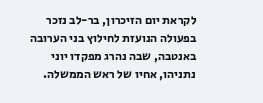לקראת יום הזיכרון, בר-לב נזכר בפעולה הנועזת לחילוץ בני הערובה באנטבה, שבה נהרג מפקדו יוני נתניהו, אחיו של ראש הממשלה.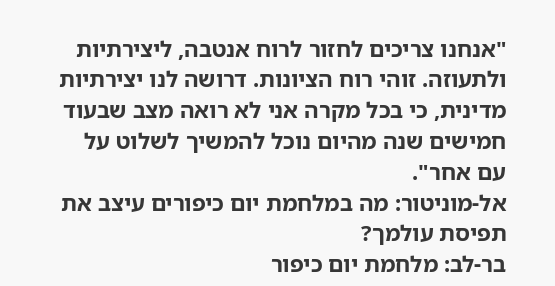"אנחנו צריכים לחזור לרוח אנטבה, ליצירתיות ולתעוזה. זוהי רוח הציונות. דרושה לנו יצירתיות מדינית, כי בכל מקרה אני לא רואה מצב שבעוד חמישים שנה מהיום נוכל להמשיך לשלוט על עם אחר".
אל-מוניטור: מה במלחמת יום כיפורים עיצב את תפיסת עולמך?
בר-לב: מלחמת יום כיפור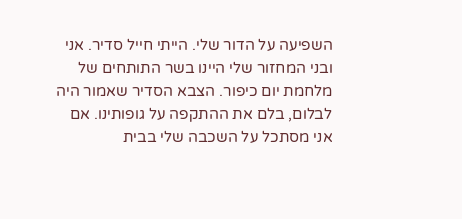השפיעה על הדור שלי. הייתי חייל סדיר. אני ובני המחזור שלי היינו בשר התותחים של מלחמת יום כיפור. הצבא הסדיר שאמור היה לבלום, בלם את ההתקפה על גופותינו. אם אני מסתכל על השכבה שלי בבית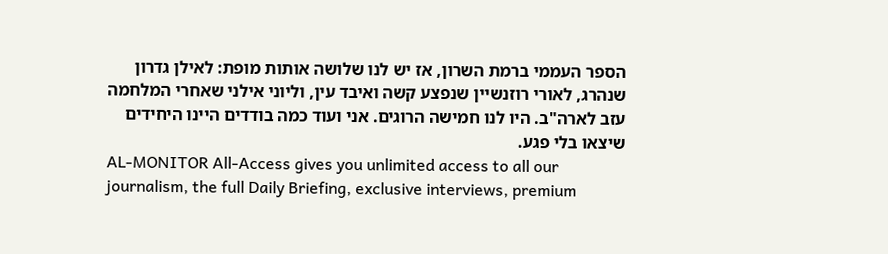הספר העממי ברמת השרון, אז יש לנו שלושה אותות מופת: לאילן גדרון שנהרג, לאורי רוזנשיין שנפצע קשה ואיבד עין, וליוני אילני שאחרי המלחמה עזב לארה"ב. היו לנו חמישה הרוגים. אני ועוד כמה בודדים היינו היחידים שיצאו בלי פגע.
AL-MONITOR All-Access gives you unlimited access to all our journalism, the full Daily Briefing, exclusive interviews, premium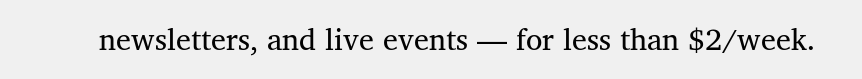newsletters, and live events — for less than $2/week.